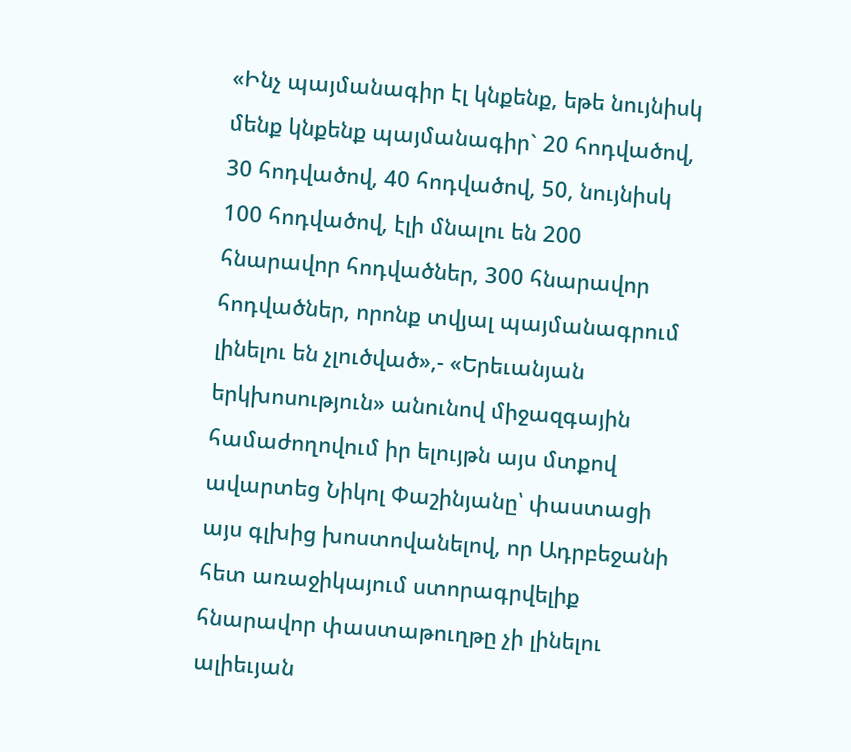«Ինչ պայմանագիր էլ կնքենք, եթե նույնիսկ մենք կնքենք պայմանագիր` 20 հոդվածով, 30 հոդվածով, 40 հոդվածով, 50, նույնիսկ 100 հոդվածով, էլի մնալու են 200 հնարավոր հոդվածներ, 300 հնարավոր հոդվածներ, որոնք տվյալ պայմանագրում լինելու են չլուծված»,- «Երեւանյան երկխոսություն» անունով միջազգային համաժողովում իր ելույթն այս մտքով ավարտեց Նիկոլ Փաշինյանը՝ փաստացի այս գլխից խոստովանելով, որ Ադրբեջանի հետ առաջիկայում ստորագրվելիք հնարավոր փաստաթուղթը չի լինելու ալիեւյան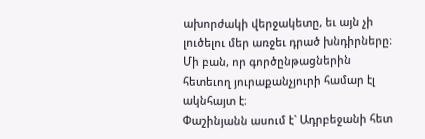ախորժակի վերջակետը, եւ այն չի լուծելու մեր առջեւ դրած խնդիրները։ Մի բան, որ գործընթացներին հետեւող յուրաքանչյուրի համար էլ ակնհայտ է։
Փաշինյանն ասում է` Ադրբեջանի հետ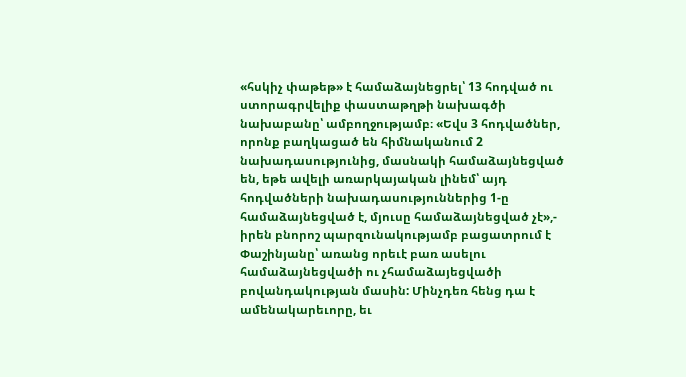«հսկիչ փաթեթ» է համաձայնեցրել՝ 13 հոդված ու ստորագրվելիք փաստաթղթի նախագծի նախաբանը՝ ամբողջությամբ։ «Եվս 3 հոդվածներ, որոնք բաղկացած են հիմնականում 2 նախադասությունից, մասնակի համաձայնեցված են, եթե ավելի առարկայական լինեմ՝ այդ հոդվածների նախադասություններից 1-ը համաձայնեցված է, մյուսը համաձայնեցված չէ»,- իրեն բնորոշ պարզունակությամբ բացատրում է Փաշինյանը՝ առանց որեւէ բառ ասելու համաձայնեցվածի ու չհամաձայեցվածի բովանդակության մասին: Մինչդեռ հենց դա է ամենակարեւորը, եւ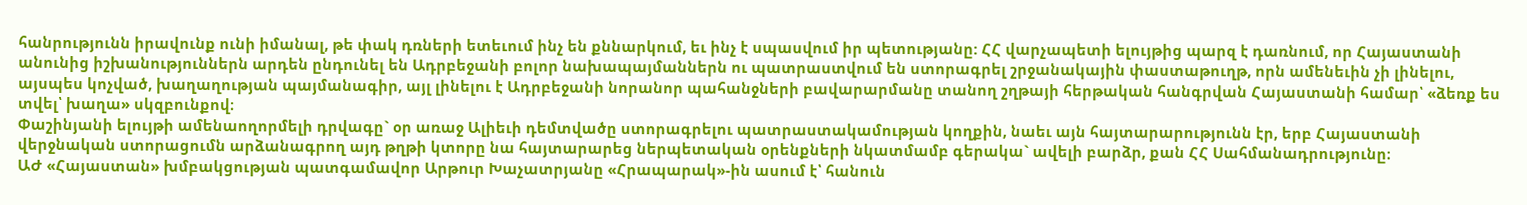հանրությունն իրավունք ունի իմանալ, թե փակ դռների ետեւում ինչ են քննարկում, եւ ինչ է սպասվում իր պետությանը: ՀՀ վարչապետի ելույթից պարզ է դառնում, որ Հայաստանի անունից իշխանություններն արդեն ընդունել են Ադրբեջանի բոլոր նախապայմաններն ու պատրաստվում են ստորագրել շրջանակային փաստաթուղթ, որն ամենեւին չի լինելու, այսպես կոչված, խաղաղության պայմանագիր, այլ լինելու է Ադրբեջանի նորանոր պահանջների բավարարմանը տանող շղթայի հերթական հանգրվան Հայաստանի համար՝ «ձեռք ես տվել՝ խաղա» սկզբունքով։
Փաշինյանի ելույթի ամենաողորմելի դրվագը` օր առաջ Ալիեւի դեմտվածը ստորագրելու պատրաստակամության կողքին, նաեւ այն հայտարարությունն էր, երբ Հայաստանի վերջնական ստորացումն արձանագրող այդ թղթի կտորը նա հայտարարեց ներպետական օրենքների նկատմամբ գերակա` ավելի բարձր, քան ՀՀ Սահմանադրությունը։
ԱԺ «Հայաստան» խմբակցության պատգամավոր Արթուր Խաչատրյանը «Հրապարակ»-ին ասում է՝ հանուն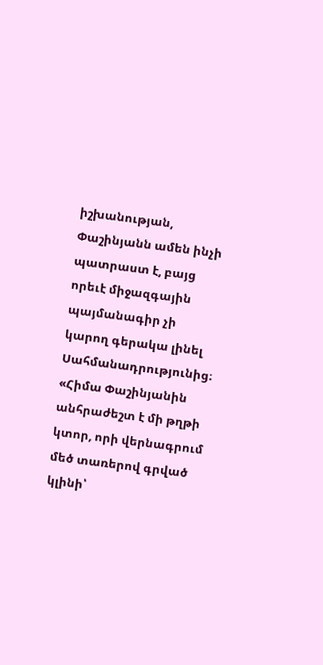իշխանության, Փաշինյանն ամեն ինչի պատրաստ է, բայց որեւէ միջազգային պայմանագիր չի կարող գերակա լինել Սահմանադրությունից։
«Հիմա Փաշինյանին անհրաժեշտ է մի թղթի կտոր, որի վերնագրում մեծ տառերով գրված կլինի՝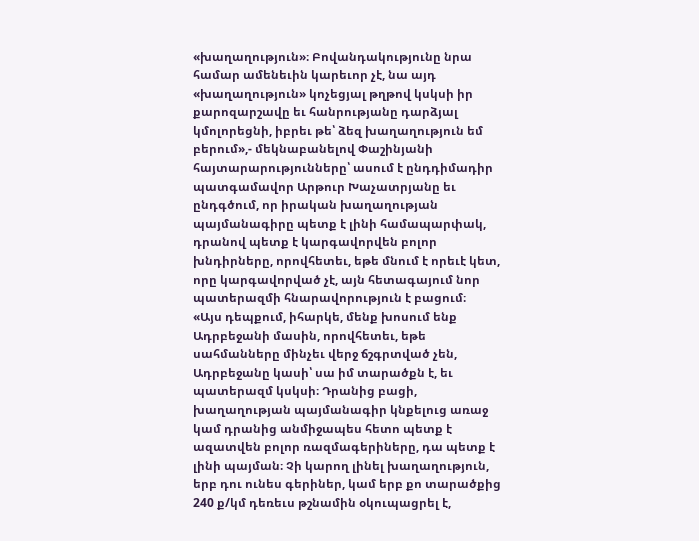«խաղաղություն»։ Բովանդակությունը նրա համար ամենեւին կարեւոր չէ, նա այդ «խաղաղություն» կոչեցյալ թղթով կսկսի իր քարոզարշավը եւ հանրությանը դարձյալ կմոլորեցնի, իբրեւ թե՝ ձեզ խաղաղություն եմ բերում»,- մեկնաբանելով Փաշինյանի հայտարարությունները՝ ասում է ընդդիմադիր պատգամավոր Արթուր Խաչատրյանը եւ ընդգծում, որ իրական խաղաղության պայմանագիրը պետք է լինի համապարփակ, դրանով պետք է կարգավորվեն բոլոր խնդիրները, որովհետեւ, եթե մնում է որեւէ կետ, որը կարգավորված չէ, այն հետագայում նոր պատերազմի հնարավորություն է բացում։
«Այս դեպքում, իհարկե, մենք խոսում ենք Ադրբեջանի մասին, որովհետեւ, եթե սահմանները մինչեւ վերջ ճշգրտված չեն, Ադրբեջանը կասի՝ սա իմ տարածքն է, եւ պատերազմ կսկսի։ Դրանից բացի, խաղաղության պայմանագիր կնքելուց առաջ կամ դրանից անմիջապես հետո պետք է ազատվեն բոլոր ռազմագերիները, դա պետք է լինի պայման։ Չի կարող լինել խաղաղություն, երբ դու ունես գերիներ, կամ երբ քո տարածքից 240 ք/կմ դեռեւս թշնամին օկուպացրել է,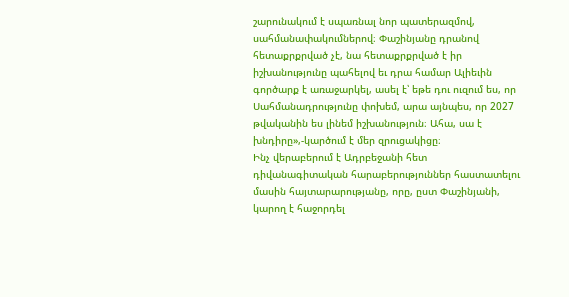շարունակում է սպառնալ նոր պատերազմով, սահմանափակումներով։ Փաշինյանը դրանով հետաքրքրված չէ, նա հետաքրքրված է իր իշխանությունը պահելով եւ դրա համար Ալիեւին գործարք է առաջարկել, ասել է՝ եթե դու ուզում ես, որ Սահմանադրությունը փոխեմ, արա այնպես, որ 2027 թվականին ես լինեմ իշխանություն։ Ահա, սա է խնդիրը»,-կարծում է մեր զրուցակիցը։
Ինչ վերաբերում է Ադրբեջանի հետ դիվանագիտական հարաբերություններ հաստատելու մասին հայտարարությանը, որը, ըստ Փաշինյանի, կարող է հաջորդել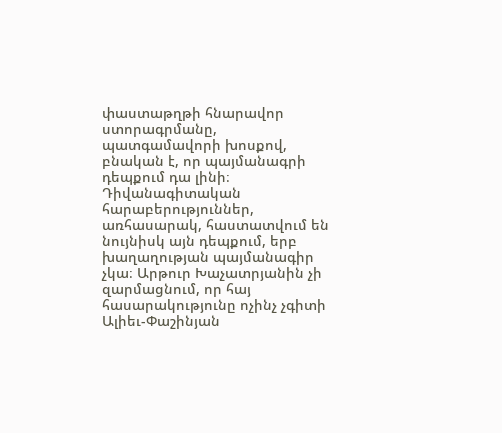փաստաթղթի հնարավոր ստորագրմանը, պատգամավորի խոսքով, բնական է, որ պայմանագրի դեպքում դա լինի։ Դիվանագիտական հարաբերություններ, առհասարակ, հաստատվում են նույնիսկ այն դեպքում, երբ խաղաղության պայմանագիր չկա։ Արթուր Խաչատրյանին չի զարմացնում, որ հայ հասարակությունը ոչինչ չգիտի Ալիեւ-Փաշինյան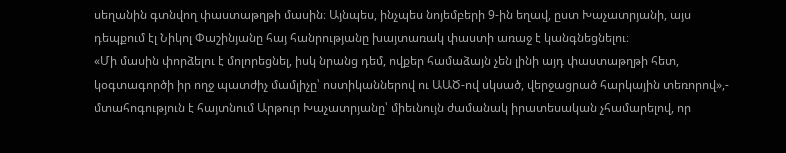սեղանին գտնվող փաստաթղթի մասին։ Այնպես, ինչպես նոյեմբերի 9-ին եղավ, ըստ Խաչատրյանի, այս դեպքում էլ Նիկոլ Փաշինյանը հայ հանրությանը խայտառակ փաստի առաջ է կանգնեցնելու։
«Մի մասին փորձելու է մոլորեցնել, իսկ նրանց դեմ, ովքեր համաձայն չեն լինի այդ փաստաթղթի հետ, կօգտագործի իր ողջ պատժիչ մամլիչը՝ ոստիկաններով ու ԱԱԾ-ով սկսած, վերջացրած հարկային տեռորով»,- մտահոգություն է հայտնում Արթուր Խաչատրյանը՝ միեւնույն ժամանակ իրատեսական չհամարելով, որ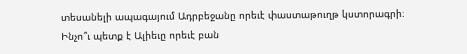տեսանելի ապագայում Ադրբեջանը որեւէ փաստաթուղթ կստորագրի։ Ինչո՞ւ պետք է Ալիեւը որեւէ բան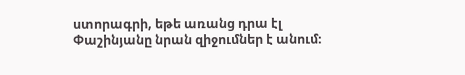ստորագրի, եթե առանց դրա էլ Փաշինյանը նրան զիջումներ է անում։